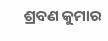ଶ୍ରବଣ କୁମାର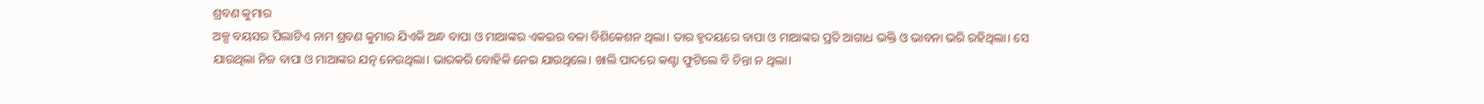ଶ୍ରବଣ କୁମାର
ଅଳ୍ପ ବୟସର ପିଲାଟିଏ ନାମ ଶ୍ରବଣ କୁମାର ଯିଏକି ଅନ୍ଧ ବାପା ଓ ମାଆଙ୍କର ଏକଇର ବଳା ବିଶିକେଶନ ଥିଲା। ତାର ହୃଦୟରେ ବାପା ଓ ମାଆଙ୍କର ପ୍ରତି ଆଗାଧ ଭକ୍ତି ଓ ଭାବନା ଭରି ରହିଥିଲା। ସେ ଯାଉଥିଲା ନିଜ ବାପା ଓ ମାଆଙ୍କର ଯତ୍ନ ନେଉଥିଲା। ଭାରକରି ବୋହିକି ନେଇ ଯାଉଥିଲେ। ଖାଲି ପାଦରେ କଣ୍ଟା ଫୁଟିଲେ ବି ଚିନ୍ତା ନ ଥିଲା।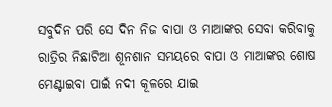ସବୁଦିନ ପରି ସେ ଦିନ ନିଜ ବାପା ଓ ମାଆଙ୍କର ସେବା କରିବାକୁ ରାତ୍ରିର ନିଛାଟିଆ ଶୂନଶାନ ସମୟରେ ବାପା ଓ ମାଆଙ୍କର ଶୋଷ ମେଣ୍ଟାଇବା ପାଇଁ ନଦୀ କୂଳରେ ଯାଇ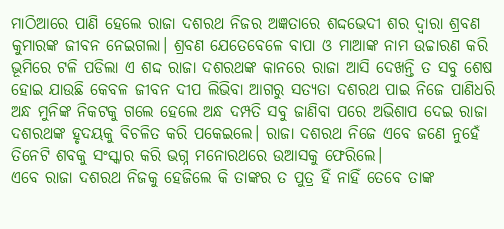ମାଠିଆରେ ପାଣି ହେଲେ ରାଜା ଦଶରଥ ନିଜର ଅଜ୍ଞତାରେ ଶଦ୍ଦଭେଦୀ ଶର ଦ୍ବାରା ଶ୍ରବଣ କୁମାରଙ୍କ ଜୀବନ ନେଇଗଲା। ଶ୍ରବଣ ଯେତେବେଳେ ବାପା ଓ ମାଆଙ୍କ ନାମ ଉଚ୍ଚାରଣ କରି ଭୂମିରେ ଟଳି ପଡିଲା ଏ ଶଦ୍ଦ ରାଜା ଦଶରଥଙ୍କ କାନରେ ରାଜା ଆସି ଦେଖନ୍ତି ତ ସବୁ ଶେଷ ହୋଇ ଯାଉଛି କେବଳ ଜୀବନ ଦୀପ ଲିଭିବା ଆଗରୁ ସତ୍ଯତା ଦଶରଥ ପାଇ ନିଜେ ପାଣିଧରି ଅନ୍ଧ ମୁନିଙ୍କ ନିକଟକୁ ଗଲେ ହେଲେ ଅନ୍ଧ ଦମ୍ପତି ସବୁ ଜାଣିବା ପରେ ଅଭିଶାପ ଦେଇ ରାଜା ଦଶରଥଙ୍କ ହୃଦୟକୁ ବିଚଳିତ କରି ପକେଇଲେ। ରାଜା ଦଶରଥ ନିଜେ ଏବେ ଜଣେ ନୁହେଁ ତିନେଟି ଶବକୁ ସଂସ୍କାର କରି ଭଗ୍ନ ମନୋରଥରେ ଉଆସକୁ ଫେରିଲେ।
ଏବେ ରାଜା ଦଶରଥ ନିଜକୁ ହେଜିଲେ କି ତାଙ୍କର ତ ପୁତ୍ର ହିଁ ନାହିଁ ତେବେ ତାଙ୍କ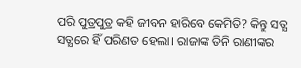ପରି ପୁତ୍ରପୁତ୍ର କହି ଜୀବନ ହାରିବେ କେମିତି? କିନ୍ତୁ ସତ୍ଯ ସତ୍ଯରେ ହିଁ ପରିଣତ ହେଲା। ରାଜାଙ୍କ ତିନି ରାଣୀଙ୍କର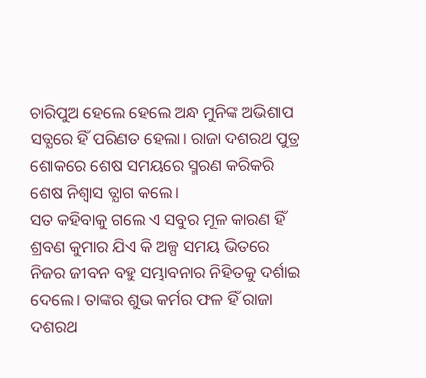ଚାରିପୁଅ ହେଲେ ହେଲେ ଅନ୍ଧ ମୁନିଙ୍କ ଅଭିଶାପ ସତ୍ଯରେ ହିଁ ପରିଣତ ହେଲା। ରାଜା ଦଶରଥ ପୁତ୍ର ଶୋକରେ ଶେଷ ସମୟରେ ସ୍ମରଣ କରିକରି ଶେଷ ନିଶ୍ବାସ ତ୍ଯାଗ କଲେ।
ସତ କହିବାକୁ ଗଲେ ଏ ସବୁର ମୂଳ କାରଣ ହିଁ ଶ୍ରବଣ କୁମାର ଯିଏ କି ଅଳ୍ପ ସମୟ ଭିତରେ ନିଜର ଜୀବନ ବହୁ ସମ୍ଭାବନାର ନିହିତକୁ ଦର୍ଶାଇ ଦେଲେ। ତାଙ୍କର ଶୁଭ କର୍ମର ଫଳ ହିଁ ରାଜା ଦଶରଥ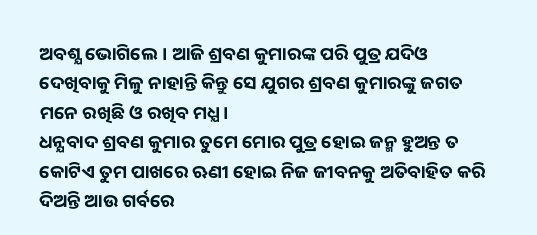ଅବଶ୍ଯ ଭୋଗିଲେ। ଆଜି ଶ୍ରବଣ କୁମାରଙ୍କ ପରି ପୁତ୍ର ଯଦିଓ ଦେଖିବାକୁ ମିଳୁ ନାହାନ୍ତି କିନ୍ତୁ ସେ ଯୁଗର ଶ୍ରବଣ କୁମାରଙ୍କୁ ଜଗତ ମନେ ରଖିଛି ଓ ରଖିବ ମଧ୍ଯ।
ଧନ୍ଯବାଦ ଶ୍ରବଣ କୁମାର ତୁମେ ମୋର ପୁତ୍ର ହୋଇ ଜନ୍ମ ହୁଅନ୍ତ ତ କୋଟିଏ ତୁମ ପାଖରେ ଋଣୀ ହୋଇ ନିଜ ଜୀବନକୁ ଅତିବାହିତ କରି ଦିଅନ୍ତି ଆଉ ଗର୍ବରେ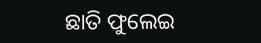ଛାତି ଫୁଲେଇ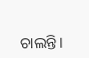ଚାଲନ୍ତି।